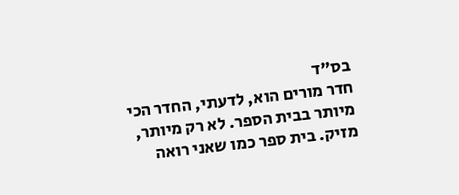בס"ד
חדר מורים הוא, לדעתי, החדר הכי מיותר בבית הספר. לא רק מיותר, מזיק. בית ספר כמו שאני רואה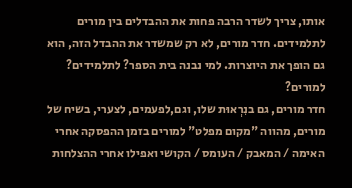אותו, צריך לשדר הרבה פחות את ההבדלים בין מורים לתלמידים. חדר מורים, לא רק שמשדר את ההבדל הזה, הוא גם הופך את היוצרות. למי נבנה בית הספר? לתלמידים? למורים?
חדר מורים, גם בנִרְאוּת שלו, וגם,לפעמים, לצערי, בשיח של מורים, מהווה "מקום מפלט" למורים בזמן ההפסקה אחרי האימה / המאבק / העומס / הקושי ואפילו אחרי ההצלחות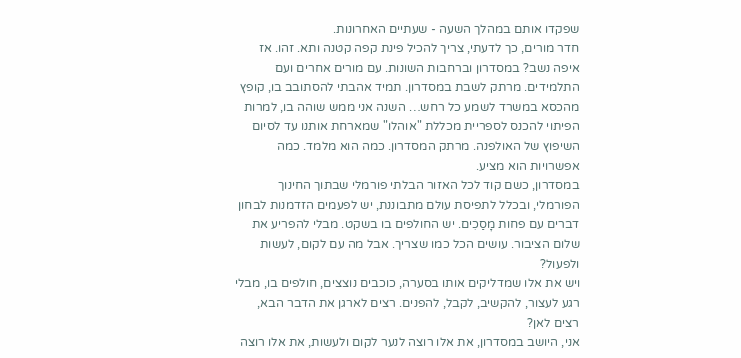שפקדו אותם במהלך השעה - שעתיים האחרונות.
חדר מורים, כך לדעתי, צריך להכיל פינת קפה קטנה ותא. זהו. אז איפה נשב? במסדרון וברחבות השונות. עם מורים אחרים ועם התלמידים. מרתק לשבת במסדרון. תמיד אהבתי להסתובב בו, קופץ מהכסא במשרד לשמע כל רחש… השנה אני ממש שוהה בו, למרות הפיתוי להכנס לספריית מכללת "אוהלו" שמארחת אותנו עד לסיום השיפוץ של האולפנה. מרתק המסדרון. כמה הוא מלמד. כמה אפשרויות הוא מציע.
במסדרון, כשם קוד לכל האזור הבלתי פורמלי שבתוך החינוך הפורמלי, ובכלל לתפיסת עולם מתבוננת, יש לפעמים הזדמנות לבחון דברים עם פחות מָסַכִים. יש החולפים בו בשקט. מבלי להפריע את שלום הציבור. עושים הכל כמו שצריך. אבל מה עם לקום, לעשות ולפעול?
ויש את אלו שמדליקים אותו בסערה, כוכבים נוצצים, חולפים בו, מבלי רגע לעצור, להקשיב, לקבל, להפנים. רצים לארגן את הדבר הבא, רצים לאן?
אני, היושב במסדרון, את אלו רוצה לנער לקום ולעשות, את אלו רוצה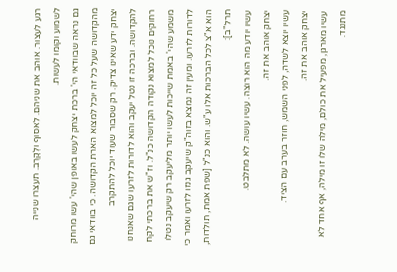רגע לעצור. אוהב את שניהם. לאסוף ולְקָרֶב. תעצרו שנייה לשמוע וקומו לעשות.
גם נראה שבוודאי הי' ברכת יצחק לעשו באופן שהי' עשו מרוחק מהקדושה שעל כל זה יוכל למצוא הארת הקדושה. כי בוודאי גם יצחק ידע שאינו צדיק. רק שסבור שעוד יוכל להתקרב להקדושה. וברכה זו נטל יעקב והוא לדורות לזרעו שגם שאנחנו רחוקים נוכל למצוא נקודה הקדושה כנ"ל. וז"ש את ברכתי לקח משמע שהי' באמת שייכות לעשו יותר מליעקב רק שיעקב נטלו לדורות לזרעו. ומעין זה נמצא בזוה"ק שיעקב גנזו לזרעו ואמר כי הוא א"צ לכל הברכות אלו ע"ש. והוא כנ"ל [שפת אמת, תולדות, תרל"ב]:
עשיו יודע מה הוא רוצה. עשיו עושה. לא מתלבט.
יצחק אוהב את זה.
עשיו יוצא לשדה, לפני השמש, חוזר בערב עם הציד.
יצחק אוהב את זה.
עשיו מארגן, מפעיל את כולם, מילה שלו זו מילה, אף אחד לא מתנגד.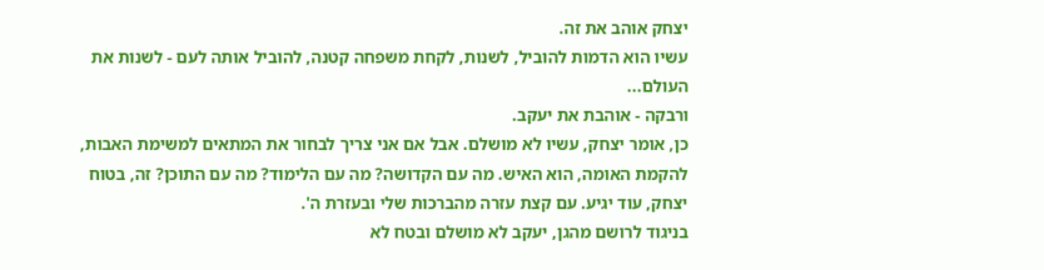יצחק אוהב את זה.
עשיו הוא הדמות להוביל, לשנות, לקחת משפחה קטנה, להוביל אותה לעם - לשנות את העולם...
ורבקה - אוהבת את יעקב.
כן, אומר יצחק, עשיו לא מושלם. אבל אם אני צריך לבחור את המתאים למשימת האבות, להקמת האומה, הוא האיש. מה עם הקדושה? מה עם הלימוד? מה עם התוכן? זה, בטוח יצחק, עוד יגיע. עם קצת עזרה מהברכות שלי ובעזרת ה'.
בניגוד לרושם מהגן, יעקב לא מושלם ובטח לא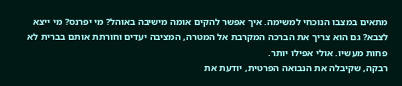מתאים במצבו הנוכחי למשימה. איך אפשר להקים אומה מישיבה באוהל? מי יפרנס? מי ייצא לצבא? גם הוא צריך את הברכה המקרבת אל המטרה, המציבה יעדים וחורתת אותם בברית לא פחות מעשיו. אולי אפילו יותר.
רבקה, שקיבלה את הנבואה הפרטית, יודעת את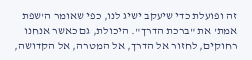זה ופועלת כדי שיעקב ישיג לנו, כפי שאומר ה'שפת אמת' את "ברכת הדרך". היכולת, גם כאשר אנחנו רחוקים, לחזור אל הדרך, אל המטרה, אל הקדושה,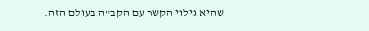שהיא גילוי הקשר עם הקב"ה בעולם הזה.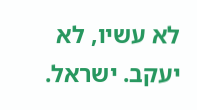לא עשיו, לא יעקב. ישראל.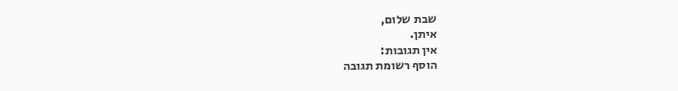שבת שלום,
איתן.
אין תגובות:
הוסף רשומת תגובה